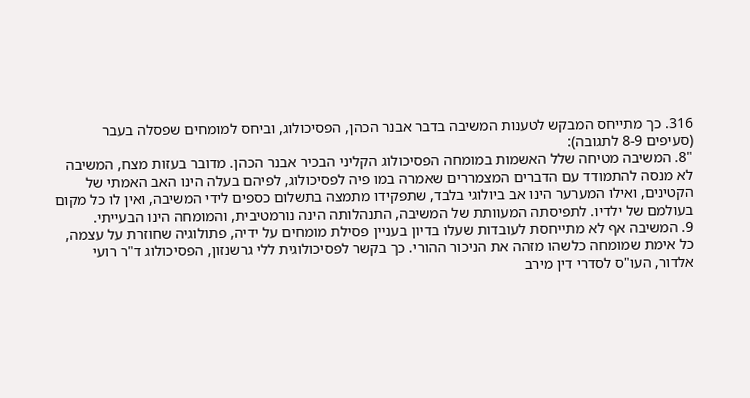316. כך מתייחס המבקש לטענות המשיבה בדבר אבנר הכהן, הפסיכולוג, וביחס למומחים שפסלה בעבר (סעיפים 8-9 לתגובה):
"8. המשיבה מטיחה שלל האשמות במומחה הפסיכולוג הקליני הבכיר אבנר הכהן. מדובר בעזות מצח, המשיבה לא מנסה להתמודד עם הדברים המצמררים שאמרה במו פיה לפסיכולוג, לפיהם בעלה הינו האב האמתי של הקטינים, ואילו המערער הינו אב ביולוגי בלבד, שתפקידו מתמצה בתשלום כספים לידי המשיבה, ואין לו כל מקום בעולמם של ילדיו. לתפיסתה המעוותת של המשיבה, התנהלותה הינה נורמטיבית, והמומחה הינו הבעייתי.
9. המשיבה אף לא מתייחסת לעובדות שעלו בדיון בעניין פסילת מומחים על ידיה, פתולוגיה שחוזרת על עצמה, כל אימת שמומחה כלשהו מזהה את הניכור ההורי. כך בקשר לפסיכולוגית ללי גרשנזון, הפסיכולוג ד"ר רועי אלדור, העו"ס לסדרי דין מירב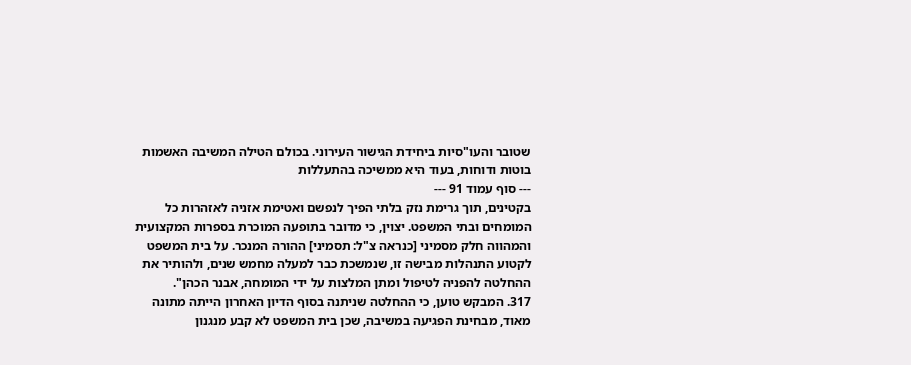שטובר והעו"סיות ביחידת הגישור העירוני. בכולם הטילה המשיבה האשמות בוטות ודוחות, בעוד היא ממשיכה בהתעללות
--- סוף עמוד 91 ---
בקטינים, תוך גרימת נזק בלתי הפיך לנפשם ואטימת אזניה לאזהרות כל המומחים ובתי המשפט. יצוין, כי מדובר בתופעה המוכרת בספרות המקצועית והמהווה חלק מסמיני [כנראה צ"ל: תסמיני] ההורה המנכר. על בית המשפט לקטוע התנהלות מבישה זו, שנמשכת כבר למעלה מחמש שנים, ולהותיר את ההחלטה להפניה לטיפול ומתן המלצות על ידי המומחה, אבנר הכהן".
317. המבקש טוען, כי ההחלטה שניתנה בסוף הדיון האחרון הייתה מתונה מאוד, מבחינת הפגיעה במשיבה, שכן בית המשפט לא קבע מנגנון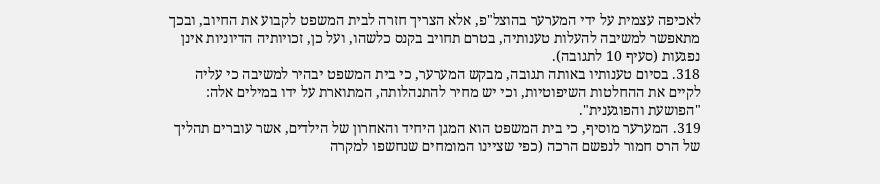לאכיפה עצמית על ידי המערער בהוצל"פ, אלא הצריך חזרה לבית המשפט לקבוע את החיוב, ובכך מתאפשר למשיבה להעלות טענותיה, בטרם תחויב בקנס כלשהו, ועל כן, זכויותיה הדיוניות אינן נפגעות (סעיף 10 לתגובה).
318. בסיום טענותיו באותה תגובה, מבקש המערער, כי בית המשפט יבהיר למשיבה כי עליה לקיים את ההחלטות השיפוטיות, וכי יש מחיר להתנהלותה, המתוארת על ידו במילים אלה: "הפושעת והפוגענית".
319. המערער מוסיף, כי בית המשפט הוא המגן היחיד והאחרון של הילדים, אשר עוברים תהליך של הרס חמור לנפשם הרכה (כפי שציינו המומחים שנחשפו למקרה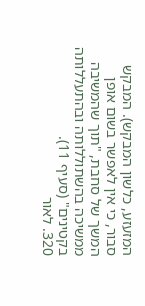המזעזע, כלשון המבקש). המבקש סבור, כי אין לאפשר בשום אופן המשך של סחבת, "תוך שהמשיבה ממשיכה בהשתוללותה ובהתעללותה בקטינים" (סעיף 11).
320. לאור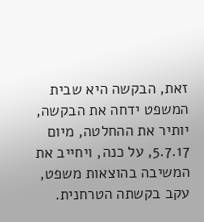זאת, הבקשה היא שבית המשפט ידחה את הבקשה, יותיר את ההחלטה, מיום 5.7.17, על כנה, ויחייב את המשיבה בהוצאות משפט, עקב בקשתה הטרחנית.